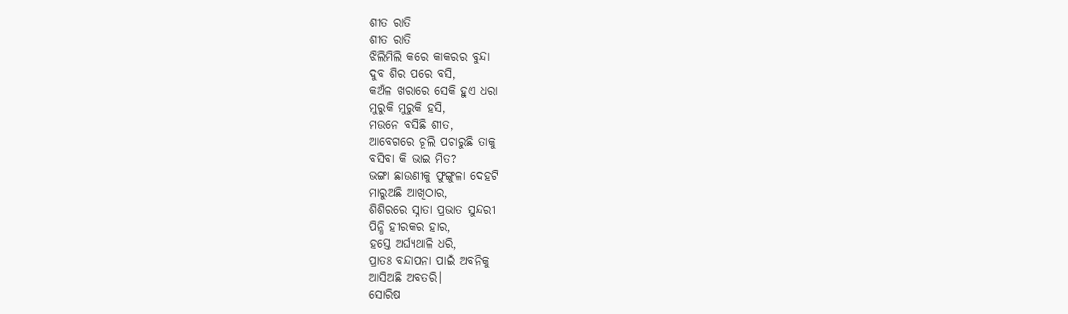ଶୀତ ରାତି
ଶୀତ ରାତି
ଝିଲିମିଲି କରେ କାକରର ବୁନ୍ଦା
ଦୁବ ଶିର ପରେ ବସି,
କଅଁଳ ଖରାରେ ସେକି ହୁଏ ଧରା
ମୁରୁକି ମୁରୁକି ହସି,
ମଉନେ ବସିଛି ଶୀତ,
ଆବେଗରେ ଚୂଲି ପଚାରୁଛି ତାକୁ
ବସିବା କି ଭାଇ ମିତ?
ଭଙ୍ଗା ଛାଉଣୀକୁ ଫୁଙ୍ଗୁଳା ଦେହଟି
ମାରୁଅଛି ଆଖିଠାର,
ଶିଶିରରେ ସ୍ନାତା ପ୍ରଭାତ ସୁନ୍ଦରୀ
ପିନ୍ଧି ହୀରକର ହାର,
ହସ୍ତେ ଅର୍ଘ୍ୟଥାଳି ଧରି,
ପ୍ରାତଃ ବନ୍ଦାପନା ପାଇଁ ଅବନିକୁ
ଆସିଅଛି ଅବତରି।
ସୋରିଷ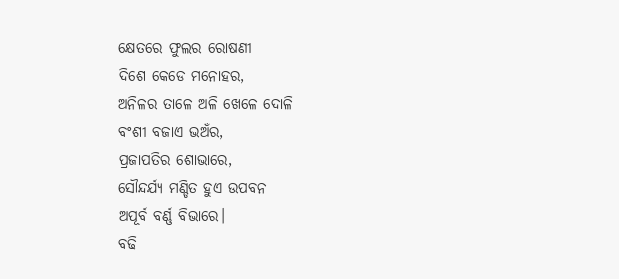କ୍ଷେତରେ ଫୁଲର ରୋଷଣୀ
ଦିଶେ କେଡେ ମନୋହର,
ଅନିଳର ତାଳେ ଅଳି ଖେଳେ ଦୋଳି
ବଂଶୀ ବଜାଏ ଭଅଁର,
ପ୍ରଜାପତିର ଶୋଭାରେ,
ସୌନ୍ଦର୍ଯ୍ୟ ମଣ୍ଡିତ ହୁଏ ଉପବନ
ଅପୂର୍ବ ବର୍ଣ୍ଣ ବିଭାରେ।
ବଢି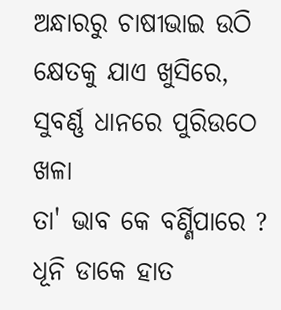ଅନ୍ଧାରରୁ ଚାଷୀଭାଇ ଉଠି
କ୍ଷେତକୁ ଯାଏ ଖୁସିରେ,
ସୁବର୍ଣ୍ଣ ଧାନରେ ପୁରିଉଠେ ଖଳା
ତା' ଭାବ କେ ବର୍ଣ୍ଣିପାରେ ?
ଧୂନି ଡାକେ ହାତ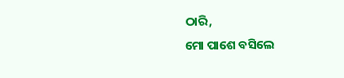ଠାରି,
ମୋ ପାଶେ ବସିଲେ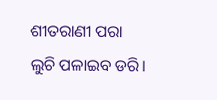ଶୀତରାଣୀ ପରା
ଲୁଚି ପଳାଇବ ଡରି।